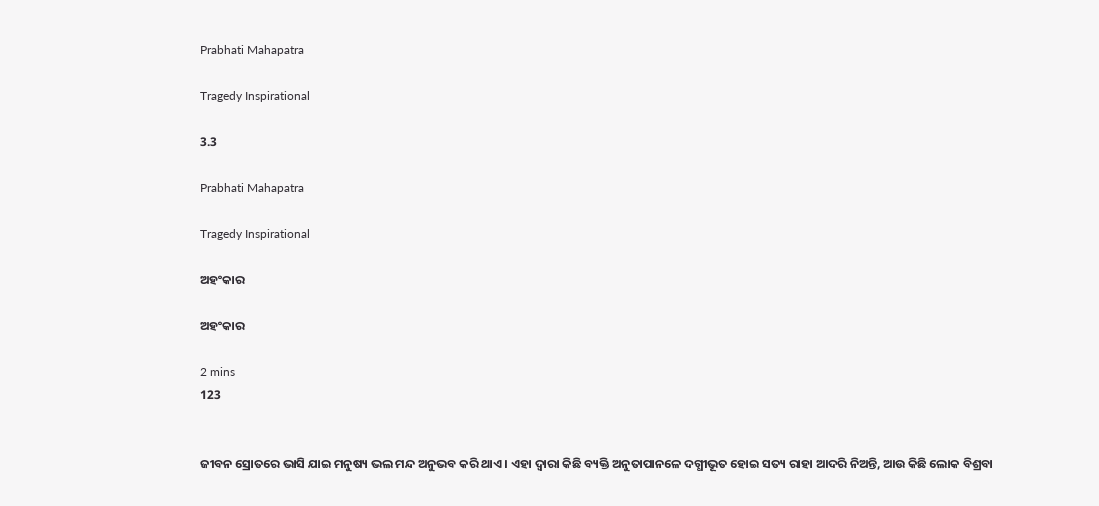Prabhati Mahapatra

Tragedy Inspirational

3.3

Prabhati Mahapatra

Tragedy Inspirational

ଅହଂକାର

ଅହଂକାର

2 mins
123


ଜୀବନ ସ୍ରୋତରେ ଭାସି ଯାଇ ମନୁଷ୍ୟ ଭଲ ମନ୍ଦ ଅନୁଭବ କରି ଥାଏ । ଏହା ଦ୍ଵାରା କିଛି ବ୍ୟକ୍ତି ଅନୁତାପାନଳେ ଦଗ୍ଧୀଭୂତ ହୋଇ ସତ୍ୟ ରାହା ଆଦରି ନିଅନ୍ତି, ଆଉ କିଛି ଲୋକ ବିଶ୍ରବା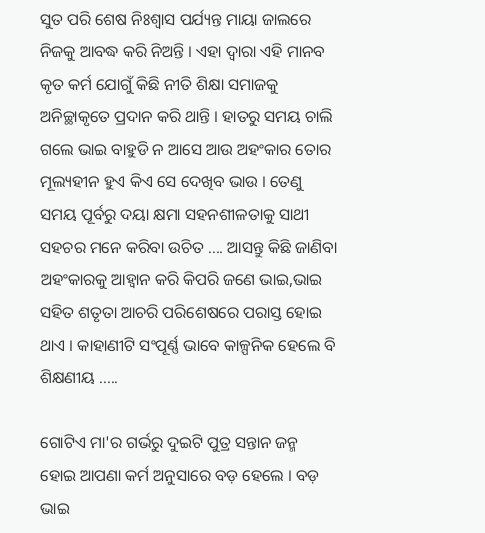ସୁତ ପରି ଶେଷ ନିଃଶ୍ୱାସ ପର୍ଯ୍ୟନ୍ତ ମାୟା ଜାଲରେ ନିଜକୁ ଆବଦ୍ଧ କରି ନିଅନ୍ତି । ଏହା ଦ୍ଵାରା ଏହି ମାନବ କୃତ କର୍ମ ଯୋଗୁଁ କିଛି ନୀତି ଶିକ୍ଷା ସମାଜକୁ ଅନିଚ୍ଛାକୃତେ ପ୍ରଦାନ କରି ଥାନ୍ତି । ହାତରୁ ସମୟ ଚାଲି ଗଲେ ଭାଇ ବାହୁଡି ନ ଆସେ ଆଉ ଅହଂକାର ତୋର ମୂଲ୍ୟହୀନ ହୁଏ କିଏ ସେ ଦେଖିବ ଭାଉ । ତେଣୁ ସମୟ ପୂର୍ବରୁ ଦୟା କ୍ଷମା ସହନଶୀଳତାକୁ ସାଥୀ ସହଚର ମନେ କରିବା ଉଚିତ .... ଆସନ୍ତୁ କିଛି ଜାଣିବା ଅହଂକାରକୁ ଆହ୍ୱାନ କରି କିପରି ଜଣେ ଭାଇ,ଭାଇ ସହିତ ଶତୃତା ଆଚରି ପରିଶେଷରେ ପରାସ୍ତ ହୋଇ ଥାଏ । କାହାଣୀଟି ସଂପୂର୍ଣ୍ଣ ଭାବେ କାଳ୍ପନିକ ହେଲେ ବି ଶିକ୍ଷଣୀୟ .....

ଗୋଟିଏ ମା'ର ଗର୍ଭରୁ ଦୁଇଟି ପୁତ୍ର ସନ୍ତାନ ଜନ୍ମ ହୋଇ ଆପଣା କର୍ମ ଅନୁସାରେ ବଡ଼ ହେଲେ । ବଡ଼ ଭାଇ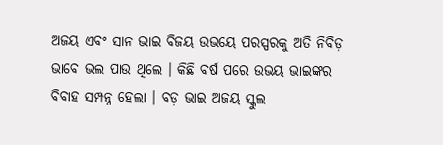ଅଜୟ ଏବଂ ସାନ ଭାଇ ବିଜୟ ଉଭୟେ ପରସ୍ପରକୁ ଅତି ନିବିଡ଼ ଭାବେ ଭଲ ପାଉ ଥିଲେ । କିଛି ବର୍ଷ ପରେ ଉଭୟ ଭାଇଙ୍କର ବିବାହ ସମ୍ପନ୍ନ ହେଲା । ବଡ଼ ଭାଇ ଅଜୟ ସ୍କୁଲ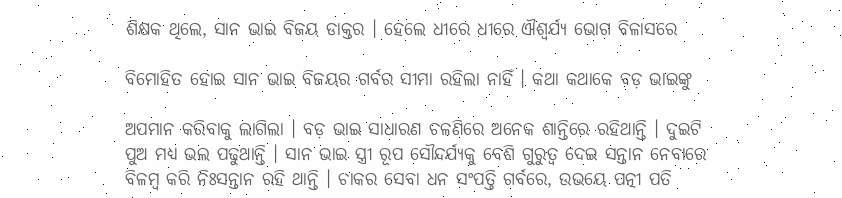ଶିକ୍ଷକ ଥିଲେ, ସାନ ଭାଇ ବିଜୟ ଡାକ୍ତର । ହେଲେ ଧୀରେ ଧୀରେ ଐଶ୍ଵର୍ଯ୍ୟ ଭୋଗ ବିଳାସରେ

ବିମୋହିତ ହୋଇ ସାନ ଭାଇ ବିଜୟର ଗର୍ବର ସୀମା ରହିଲା ନାହିଁ । କଥା କଥାକେ ବଡ଼ ଭାଇଙ୍କୁ

ଅପମାନ କରିବାକୁ ଲାଗିଲା । ବଡ଼ ଭାଇ ସାଧାରଣ ଚଳଣିରେ ଅନେକ ଶାନ୍ତିରେ ରହିଥାନ୍ତି । ଦୁଇଟି ପୁଅ ମଧ୍ୟ ଭଲ ପଢୁଥାନ୍ତି । ସାନ ଭାଇ ସ୍ତ୍ରୀ ରୂପ ସୌନ୍ଦର୍ଯ୍ୟକୁ ବେଶି ଗୁରୁତ୍ୱ ଦେଇ ସନ୍ତାନ ନେବାରେ ବିଳମ୍ବ କରି ନିଃସନ୍ତାନ ରହି ଥାନ୍ତି । ଚାକର ସେବା ଧନ ସଂପତ୍ତି ଗର୍ବରେ, ଉଭୟେ ପତ୍ନୀ ପତି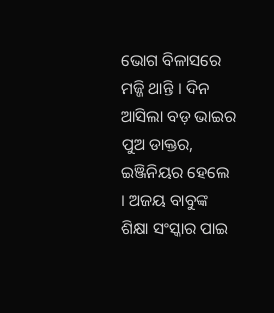ଭୋଗ ବିଳାସରେ ମଜ୍ଜି ଥାନ୍ତି । ଦିନ ଆସିଲା ବଡ଼ ଭାଇର ପୁଅ ଡାକ୍ତର, ଇଞ୍ଜିନିୟର ହେଲେ । ଅଜୟ ବାବୁଙ୍କ ଶିକ୍ଷା ସଂସ୍କାର ପାଇ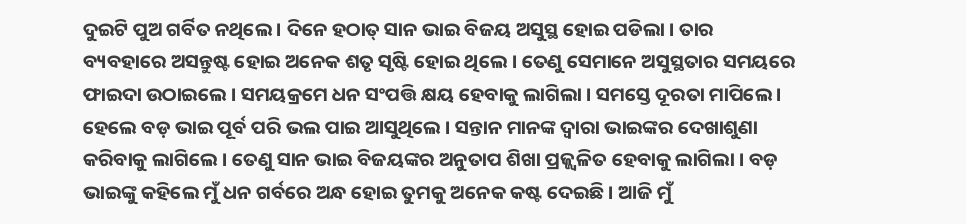ଦୁଇଟି ପୁଅ ଗର୍ବିତ ନଥିଲେ । ଦିନେ ହଠାତ୍ ସାନ ଭାଇ ବିଜୟ ଅସୁସ୍ଥ ହୋଇ ପଡିଲା । ତାର ବ୍ୟବହାରେ ଅସନ୍ତୁଷ୍ଟ ହୋଇ ଅନେକ ଶତୃ ସୃଷ୍ଟି ହୋଇ ଥିଲେ । ତେଣୁ ସେମାନେ ଅସୁସ୍ଥତାର ସମୟରେ ଫାଇଦା ଉଠାଇଲେ । ସମୟକ୍ରମେ ଧନ ସଂପତ୍ତି କ୍ଷୟ ହେବାକୁ ଲାଗିଲା । ସମସ୍ତେ ଦୂରତା ମାପିଲେ । ହେଲେ ବଡ଼ ଭାଇ ପୂର୍ବ ପରି ଭଲ ପାଇ ଆସୁଥିଲେ । ସନ୍ତାନ ମାନଙ୍କ ଦ୍ଵାରା ଭାଇଙ୍କର ଦେଖାଶୁଣା କରିବାକୁ ଲାଗିଲେ । ତେଣୁ ସାନ ଭାଇ ବିଜୟଙ୍କର ଅନୁତାପ ଶିଖା ପ୍ରଜ୍ଜ୍ଵଳିତ ହେବାକୁ ଲାଗିଲା । ବଡ଼ ଭାଇଙ୍କୁ କହିଲେ ମୁଁ ଧନ ଗର୍ବରେ ଅନ୍ଧ ହୋଇ ତୁମକୁ ଅନେକ କଷ୍ଟ ଦେଇଛି । ଆଜି ମୁଁ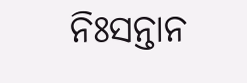ନିଃସନ୍ତାନ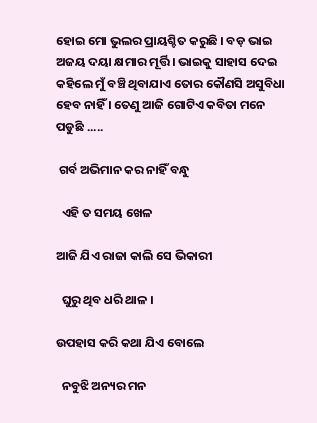ହୋଇ ମୋ ଭୁଲର ପ୍ରାୟଶ୍ଚିତ କରୁଛି । ବଡ଼ ଭାଇ ଅଜୟ ଦୟା କ୍ଷମାର ମୂର୍ତ୍ତି । ଭାଇକୁ ସାହାସ ଦେଇ କହିଲେ ମୁଁ ବଞ୍ଚି ଥିବାଯାଏ ତୋର କୌଣସି ଅସୁବିଧା ହେବ ନାହିଁ । ତେଣୁ ଆଜି ଗୋଟିଏ କବିତା ମନେ ପଡୁଛି .....

 ଗର୍ବ ଅଭିମାନ କର ନାହିଁ ବନ୍ଧୁ

  ଏହି ତ ସମୟ ଖେଳ

ଆଜି ଯିଏ ରାଜା କାଲି ସେ ଭିକାରୀ

  ଘୁରୁ ଥିବ ଧରି ଥାଳ ।

ଉପହାସ କରି କଥା ଯିଏ ବୋଲେ

  ନବୁଝି ଅନ୍ୟର ମନ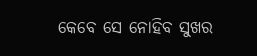କେବେ ସେ ନୋହିବ ସୁଖର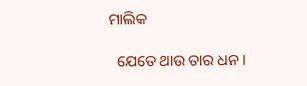ମାଲିକ

  ଯେତେ ଥାଉ ତାର ଧନ ।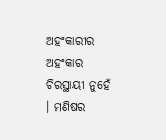ଅହଂକାରୀର ଅହଂକାର ଚିରସ୍ଥାୟୀ ନୁହେଁ । ମଣିଷର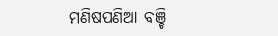ମଣିଷପଣିଆ ବଞ୍ଚି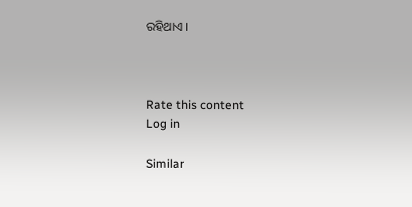ରହିଥାଏ ।



Rate this content
Log in

Similar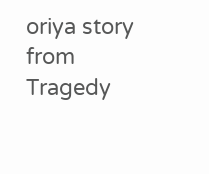oriya story from Tragedy